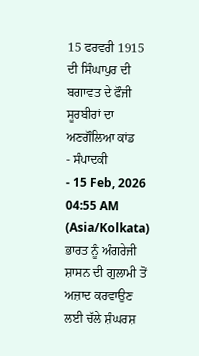15 ਫਰਵਰੀ 1915 ਦੀ ਸਿੰਘਾਪੁਰ ਦੀ ਬਗਾਵਤ ਦੇ ਫੌਜੀ ਸੂਰਬੀਰਾਂ ਦਾ ਅਣਗੌਲਿਆ ਕਾਂਡ
- ਸੰਪਾਦਕੀ
- 15 Feb, 2026 04:55 AM (Asia/Kolkata)
ਭਾਰਤ ਨੂੰ ਅੰਗਰੇਜੀ ਸ਼ਾਸਨ ਦੀ ਗੁਲਾਮੀ ਤੋਂ ਅਜ਼ਾਦ ਕਰਵਾਉਣ ਲਈ ਚੱਲੇ ਸ਼ੰਘਰਸ਼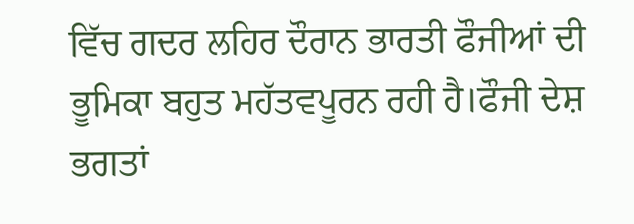ਵਿੱਚ ਗਦਰ ਲਹਿਰ ਦੌਰਾਨ ਭਾਰਤੀ ਫੌਜੀਆਂ ਦੀ ਭੂਮਿਕਾ ਬਹੁਤ ਮਹੱਤਵਪੂਰਨ ਰਹੀ ਹੈ।ਫੌਜੀ ਦੇਸ਼ ਭਗਤਾਂ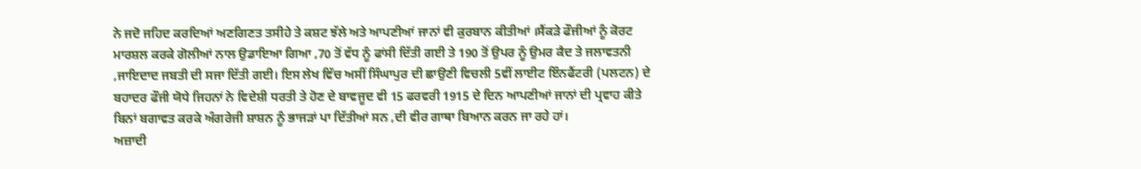ਨੇ ਜਦੋ ਜਹਿਦ ਕਰਦਿਆਂ ਅਣਗਿਣਤ ਤਸੀਹੇ ਤੇ ਕਸ਼ਟ ਝੱਲੇ ਅਤੇ ਆਪਣੀਆਂ ਜਾਨਾਂ ਵੀ ਕੁਰਬਾਨ ਕੀਤੀਆਂ ।ਸੈਂਕੜੇ ਫੌਜੀਆਂ ਨੂੰ ਕੋਰਟ ਮਾਰਸ਼ਲ ਕਰਕੇ ਗੋਲੀਆਂ ਨਾਲ ਉਡਾਇਆ ਗਿਆ ,70 ਤੋਂ ਵੱਧ ਨੂੰ ਫਾਂਸੀ ਦਿੱਤੀ ਗਈ ਤੇ 190 ਤੋਂ ਉਪਰ ਨੂੰ ਉਮਰ ਕੈਦ ਤੇ ਜਲਾਵਤਨੀ ,ਜਾਇਦਾਦ ਜਬਤੀ ਦੀ ਸਜਾ ਦਿੱਤੀ ਗਈ। ਇਸ ਲੇਖ ਵਿੱਚ ਅਸੀਂ ਸਿੰਘਾਪੁਰ ਦੀ ਛਾਉਣੀ ਵਿਚਲੀ 5ਵੀਂ ਲਾਈਟ ਇੰਨਫੈਂਟਰੀ (ਪਲਟਨ) ਦੇ ਬਹਾਦਰ ਫੌਜੀ ਯੋਧੇ ਜਿਹਨਾਂ ਨੇ ਵਿਦੇਸ਼ੀ ਧਰਤੀ ਤੇ ਹੋਣ ਦੇ ਬਾਵਜੂਦ ਵੀ 15 ਫਰਵਰੀ 1915 ਦੇ ਦਿਨ ਆਪਣੀਆਂ ਜਾਨਾਂ ਦੀ ਪ੍ਰਵਾਹ ਕੀਤੇ ਬਿਨਾਂ ਬਗਾਵਤ ਕਰਕੇ ਅੰਗਰੇਜੀ ਸ਼ਾਸ਼ਨ ਨੂੰ ਭਾਜੜਾਂ ਪਾ ਦਿੱਤੀਆਂ ਸਨ ,ਦੀ ਵੀਰ ਗਾਥਾ ਬਿਆਨ ਕਰਨ ਜਾ ਰਹੇ ਹਾਂ।
ਅਜ਼ਾਦੀ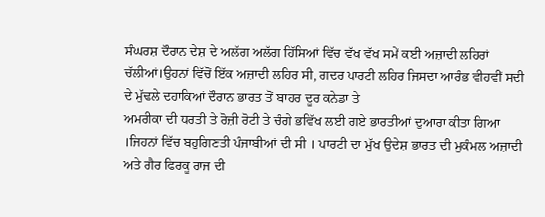ਸੰਘਰਸ਼ ਦੌਰਾਨ ਦੇਸ਼ ਦੇ ਅਲੱਗ ਅਲੱਗ ਹਿੱਸਿਆਂ ਵਿੱਚ ਵੱਖ ਵੱਖ ਸਮੇਂ ਕਈ ਅਜ਼ਾਦੀ ਲਹਿਰਾਂ ਚੱਲੀਆਂ।ਉਹਨਾਂ ਵਿੱਚੋਂ ਇੱਕ ਅਜ਼ਾਦੀ ਲਹਿਰ ਸੀ, ਗਦਰ ਪਾਰਟੀ ਲਹਿਰ ਜਿਸਦਾ ਆਰੰਭ ਵੀਹਵੀਂ ਸਦੀ ਦੇ ਮੁੱਢਲੇ ਦਹਾਕਿਆਂ ਦੌਰਾਨ ਭਾਰਤ ਤੋਂ ਬਾਹਰ ਦੂਰ ਕਨੇਡਾ ਤੇ
ਅਮਰੀਕਾ ਦੀ ਧਰਤੀ ਤੇ ਰੋਜ਼ੀ ਰੋਟੀ ਤੇ ਚੰਗੇ ਭਵਿੱਖ ਲਈ ਗਏ ਭਾਰਤੀਆਂ ਦੁਆਰਾ ਕੀਤਾ ਗਿਆ ।ਜਿਹਨਾਂ ਵਿੱਚ ਬਹੁਗਿਣਤੀ ਪੰਜਾਬੀਆਂ ਦੀ ਸੀ । ਪਾਰਟੀ ਦਾ ਮੁੱਖ ਉਦੇਸ਼ ਭਾਰਤ ਦੀ ਮੁਕੰਮਲ ਅਜ਼ਾਦੀ ਅਤੇ ਗੈਰ ਫਿਰਕੂ ਰਾਜ ਦੀ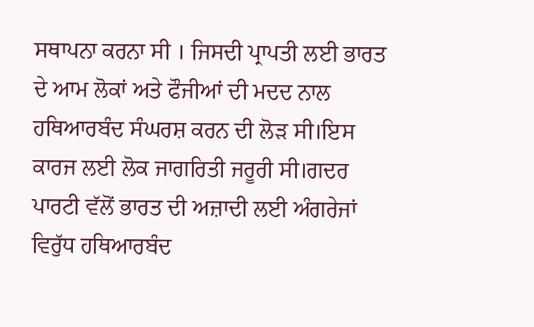ਸਥਾਪਨਾ ਕਰਨਾ ਸੀ । ਜਿਸਦੀ ਪ੍ਰਾਪਤੀ ਲਈ ਭਾਰਤ ਦੇ ਆਮ ਲੋਕਾਂ ਅਤੇ ਫੌਜੀਆਂ ਦੀ ਮਦਦ ਨਾਲ ਹਥਿਆਰਬੰਦ ਸੰਘਰਸ਼ ਕਰਨ ਦੀ ਲੋੜ ਸੀ।ਇਸ ਕਾਰਜ ਲਈ ਲੋਕ ਜਾਗਰਿਤੀ ਜਰੂਰੀ ਸੀ।ਗਦਰ ਪਾਰਟੀ ਵੱਲੋਂ ਭਾਰਤ ਦੀ ਅਜ਼ਾਦੀ ਲਈ ਅੰਗਰੇਜਾਂ ਵਿਰੁੱਧ ਹਥਿਆਰਬੰਦ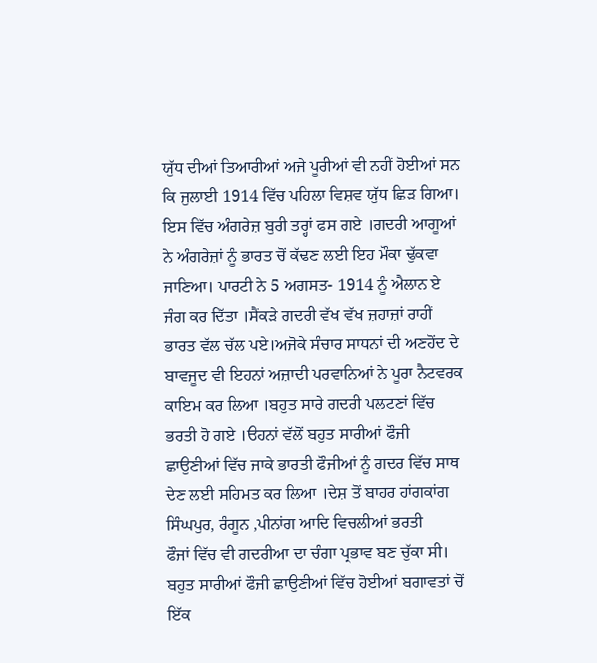ਯੁੱਧ ਦੀਆਂ ਤਿਆਰੀਆਂ ਅਜੇ ਪੂਰੀਆਂ ਵੀ ਨਹੀਂ ਹੋਈਆਂ ਸਨ ਕਿ ਜੁਲਾਈ 1914 ਵਿੱਚ ਪਹਿਲਾ ਵਿਸ਼ਵ ਯੁੱਧ ਛਿੜ ਗਿਆ। ਇਸ ਵਿੱਚ ਅੰਗਰੇਜ਼ ਬੁਰੀ ਤਰ੍ਹਾਂ ਫਸ ਗਏ ।ਗਦਰੀ ਆਗੂਆਂ ਨੇ ਅੰਗਰੇਜ਼ਾਂ ਨੂੰ ਭਾਰਤ ਚੋਂ ਕੱਢਣ ਲਈ ਇਹ ਮੌਕਾ ਢੁੱਕਵਾ ਜਾਣਿਆ। ਪਾਰਟੀ ਨੇ 5 ਅਗਸਤ- 1914 ਨੂੰ ਐਲਾਨ ਏ ਜੰਗ ਕਰ ਦਿੱਤਾ ।ਸੈਂਕੜੇ ਗਦਰੀ ਵੱਖ ਵੱਖ ਜ਼ਹਾਜ਼ਾਂ ਰਾਹੀਂ ਭਾਰਤ ਵੱਲ ਚੱਲ ਪਏ।ਅਜੋਕੇ ਸੰਚਾਰ ਸਾਧਨਾਂ ਦੀ ਅਣਹੋਂਦ ਦੇ ਬਾਵਜੂਦ ਵੀ ਇਹਨਾਂ ਅਜ਼ਾਦੀ ਪਰਵਾਨਿਆਂ ਨੇ ਪੂਰਾ ਨੈਟਵਰਕ ਕਾਇਮ ਕਰ ਲਿਆ ।ਬਹੁਤ ਸਾਰੇ ਗਦਰੀ ਪਲਟਣਾਂ ਵਿੱਚ ਭਰਤੀ ਹੋ ਗਏ ।ੳਹਨਾਂ ਵੱਲੋਂ ਬਹੁਤ ਸਾਰੀਆਂ ਫੌਜੀ ਛਾਉਣੀਆਂ ਵਿੱਚ ਜਾਕੇ ਭਾਰਤੀ ਫੌਜੀਆਂ ਨੂੰ ਗਦਰ ਵਿੱਚ ਸਾਥ ਦੇਣ ਲਈ ਸਹਿਮਤ ਕਰ ਲਿਆ ।ਦੇਸ਼ ਤੋਂ ਬਾਹਰ ਹਾਂਗਕਾਂਗ ਸਿੰਘਪੁਰ, ਰੰਗੂਨ ,ਪੀਨਾਂਗ ਆਦਿ ਵਿਚਲੀਆਂ ਭਰਤੀ
ਫੌਜਾਂ ਵਿੱਚ ਵੀ ਗਦਰੀਆ ਦਾ ਚੰਗਾ ਪ੍ਰਭਾਵ ਬਣ ਚੁੱਕਾ ਸੀ। ਬਹੁਤ ਸਾਰੀਆਂ ਫੌਜੀ ਛਾਉਣੀਆਂ ਵਿੱਚ ਹੋਈਆਂ ਬਗਾਵਤਾਂ ਚੋਂ ਇੱਕ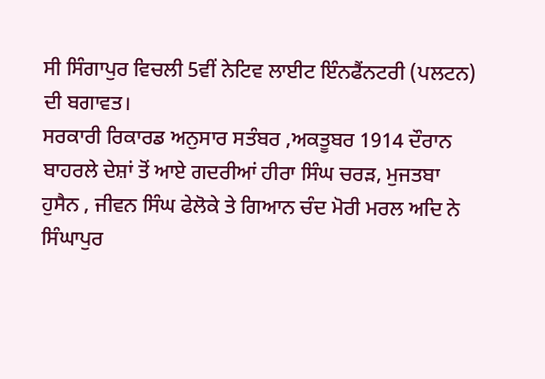ਸੀ ਸਿੰਗਾਪੁਰ ਵਿਚਲੀ 5ਵੀਂ ਨੇਟਿਵ ਲਾਈਟ ਇੰਨਫੈਂਨਟਰੀ (ਪਲਟਨ) ਦੀ ਬਗਾਵਤ।
ਸਰਕਾਰੀ ਰਿਕਾਰਡ ਅਨੁਸਾਰ ਸਤੰਬਰ ,ਅਕਤੂਬਰ 1914 ਦੌਰਾਨ ਬਾਹਰਲੇ ਦੇਸ਼ਾਂ ਤੋਂ ਆਏ ਗਦਰੀਆਂ ਹੀਰਾ ਸਿੰਘ ਚਰੜ, ਮੁਜਤਬਾ ਹੁਸੈਨ , ਜੀਵਨ ਸਿੰਘ ਫੇਲੋਕੇ ਤੇ ਗਿਆਨ ਚੰਦ ਮੋਰੀ ਮਰਲ ਅਦਿ ਨੇ ਸਿੰਘਾਪੁਰ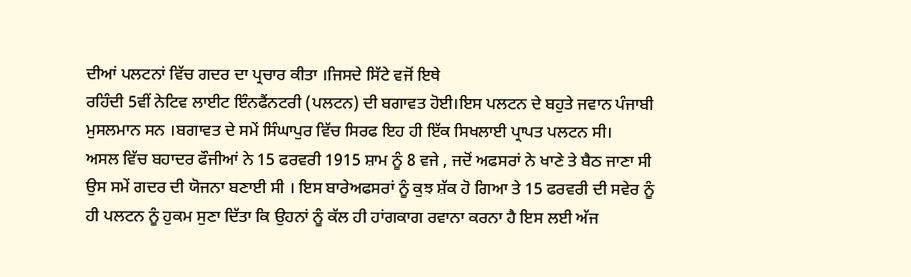ਦੀਆਂ ਪਲਟਨਾਂ ਵਿੱਚ ਗਦਰ ਦਾ ਪ੍ਰਚਾਰ ਕੀਤਾ ।ਜਿਸਦੇ ਸਿੱਟੇ ਵਜੋਂ ਇਥੇ
ਰਹਿੰਦੀ 5ਵੀਂ ਨੇਟਿਵ ਲਾਈਟ ਇੰਨਫੈਂਨਟਰੀ (ਪਲਟਨ) ਦੀ ਬਗਾਵਤ ਹੋਈ।ਇਸ ਪਲਟਨ ਦੇ ਬਹੁਤੇ ਜਵਾਨ ਪੰਜਾਬੀ ਮੁਸਲਮਾਨ ਸਨ ।ਬਗਾਵਤ ਦੇ ਸਮੇਂ ਸਿੰਘਾਪੁਰ ਵਿੱਚ ਸਿਰਫ ਇਹ ਹੀ ਇੱਕ ਸਿਖਲਾਈ ਪ੍ਰਾਪਤ ਪਲਟਨ ਸੀ।
ਅਸਲ ਵਿੱਚ ਬਹਾਦਰ ਫੌਜੀਆਂ ਨੇ 15 ਫਰਵਰੀ 1915 ਸ਼ਾਮ ਨੂੰ 8 ਵਜੇ , ਜਦੋਂ ਅਫਸਰਾਂ ਨੇ ਖਾਣੇ ਤੇ ਬੈਠ ਜਾਣਾ ਸੀ ਉਸ ਸਮੇਂ ਗਦਰ ਦੀ ਯੋਜਨਾ ਬਣਾਈ ਸੀ । ਇਸ ਬਾਰੇਅਫਸਰਾਂ ਨੂੰ ਕੁਝ ਸ਼ੱਕ ਹੋ ਗਿਆ ਤੇ 15 ਫਰਵਰੀ ਦੀ ਸਵੇਰ ਨੂੰ ਹੀ ਪਲਟਨ ਨੂੰ ਹੁਕਮ ਸੁਣਾ ਦਿੱਤਾ ਕਿ ਉਹਨਾਂ ਨੂੰ ਕੱਲ ਹੀ ਹਾਂਗਕਾਗ ਰਵਾਨਾ ਕਰਨਾ ਹੈ ਇਸ ਲਈ ਅੱਜ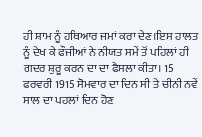ਹੀ ਸ਼ਾਮ ਨੂੰ ਹਥਿਆਰ ਜਮਾਂ ਕਰਾ ਦੇਣ।ਇਸ ਹਾਲਤ ਨੂੰ ਦੇਖ ਕੇ ਫੌਜੀਆਂ ਨੇ ਨੀਯਤ ਸਮੇਂ ਤੋਂ ਪਹਿਲਾਂ ਹੀ ਗਦਰ ਸ਼ੁਰੂ ਕਰਨ ਦਾ ਦਾ ਫੈਸਲਾ ਕੀਤਾ। 15 ਫਰਵਰੀ 1915 ਸੋਮਵਾਰ ਦਾ ਦਿਨ ਸੀ ਤੇ ਚੀਨੀ ਨਵੇਂ ਸਾਲ ਦਾ ਪਹਲਾਂ ਦਿਨ ਹੋਣ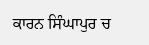ਕਾਰਨ ਸਿੰਘਾਪੁਰ ਚ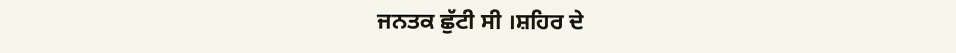ਜਨਤਕ ਛੁੱਟੀ ਸੀ ।ਸ਼ਹਿਰ ਦੇ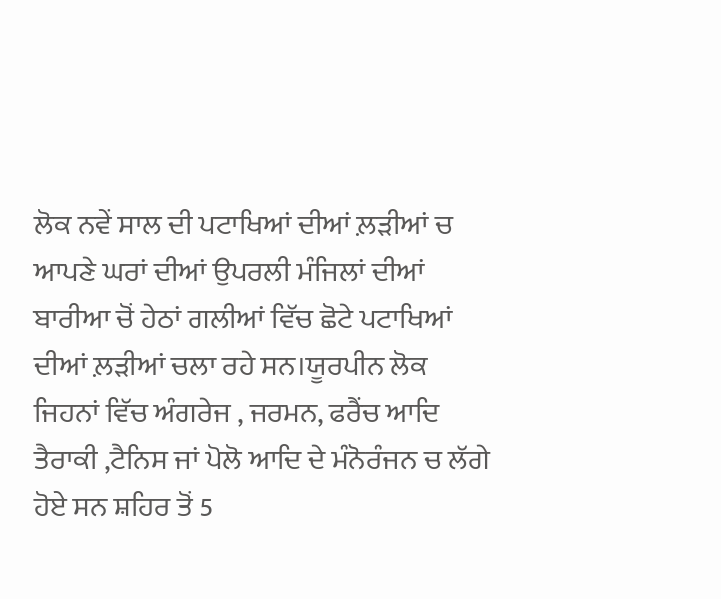ਲੋਕ ਨਵੇਂ ਸਾਲ ਦੀ ਪਟਾਖਿਆਂ ਦੀਆਂ ਲ਼ੜੀਆਂ ਚ ਆਪਣੇ ਘਰਾਂ ਦੀਆਂ ਉਪਰਲੀ ਮੰਜਿਲਾਂ ਦੀਆਂ ਬਾਰੀਆ ਚੋਂ ਹੇਠਾਂ ਗਲੀਆਂ ਵਿੱਚ ਛੋਟੇ ਪਟਾਖਿਆਂ ਦੀਆਂ ਲ਼ੜੀਆਂ ਚਲਾ ਰਹੇ ਸਨ।ਯੂਰਪੀਨ ਲੋਕ ਜਿਹਨਾਂ ਵਿੱਚ ਅੰਗਰੇਜ , ਜਰਮਨ, ਫਰੈਂਚ ਆਦਿ ਤੈਰਾਕੀ ,ਟੈਨਿਸ ਜਾਂ ਪੋਲੋ ਆਦਿ ਦੇ ਮੰਨੋਰੰਜਨ ਚ ਲੱਗੇ ਹੋਏ ਸਨ ਸ਼ਹਿਰ ਤੋਂ 5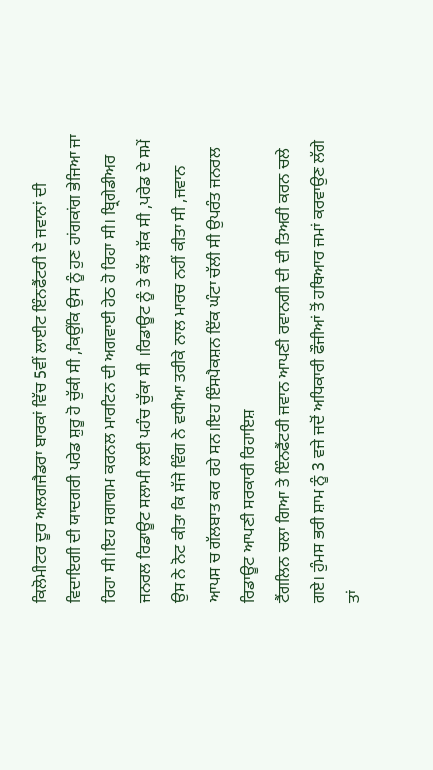ਕਿਲੋਮੀਟਰ ਦੂਰ ਅਲਗਜੈਡਰਾ ਬਾਰਕਾਂ ਵਿੱਚ 5ਵੀਂ ਲਾਈਟ ਇੰਨਫੈਂਟਰੀ ਦੇ ਜਵਾਨਾਂ ਦੀ ਵਿਦਾਇਗੀ ਦੀ ਯਾਦਗਰੀ ਪਰੇਡ ਸ਼ੁਰੂ ਹੋ ਚੁੱਕੀ ਸੀ ,ਕਿਉਂਕਿ ਉਸ ਨੂੰ ਹੁਣ ਹਾਂਗਕਾਂਗ ਭੇਜਿਆ ਜਾ ਰਿਹਾ ਸੀ।ਇਹ ਸਗਾਗਮ ਕਰਨਲ ਮਾਰਟਿਨ ਦੀ ਅਗਵਾਈ ਹੇਠ ਹੋ ਰਿਹਾ ਸੀ। ਬ੍ਰਿਗੇਡੀਅਰ ਜਨਰਲ ਰਿਡਾਊਟ ਸਲਾਮੀ ਲਈ ਪਹੰਚ ਚੁੱਕਾ ਸੀ ।ਰਿਡਾਊਟ ਨੂੰ ਤੇ ਕੱਝ ਸ਼ੱਕ ਸੀ ,ਪਰੇਡ ਦੇ ਸਮੇਂ ਉਸ ਨੇ ਨੋਟ ਕੀਤਾ ਕਿ ਸੱਜੇ ਵਿੰਗ ਨੇ ਵਧੀਆ ਤਰੀਕੇ ਨਾਲ ਮਾਰਚ ਨਹੀਂ ਕੀਤਾ ਸੀ ,ਜਵਾਨ ਆਪਸ ਚ ਗੱਲਬਾਤ ਕਰ ਰਹੇ ਸਨ।ਇਹ ਇੰਸਪੈਕਸ਼ਨ ਇੱਕ ਘੰਟਾ ਚੱਲੀ ਸੀ ਉਪਰੰਤ ਜਨਰਲ ਰਿਡਾਊਟ ਆਪਣੀ ਸਰਕਾਰੀ ਰਿਹਾਇਸ਼
ਟੈਂਗਲਿਨ ਚਲਾ ਗਿਆ ਤੇ ਇੰਨਫੈਂਟਰੀ ਜਵਾਨ ਆਪਣੀ ਰਵਾਨਗੀ ਦੀ ਦੀ ਤਿਅਰੀ ਕਰਨ ਚਲੇ ਗਏ। ਹੁੰਮਸ ਭਰੀ ਸ਼ਾਮ ਨੂੰ 3 ਵਜੇ ਜਦੋਂ ਅਧਿਕਾਰੀ ਫੌਜੀਆਂ ਤੋਂ ਹਥਿਆਰ ਜਮਾਂ ਕਰਵਾਉਣ ਲੱਗੇ ਤਾਂ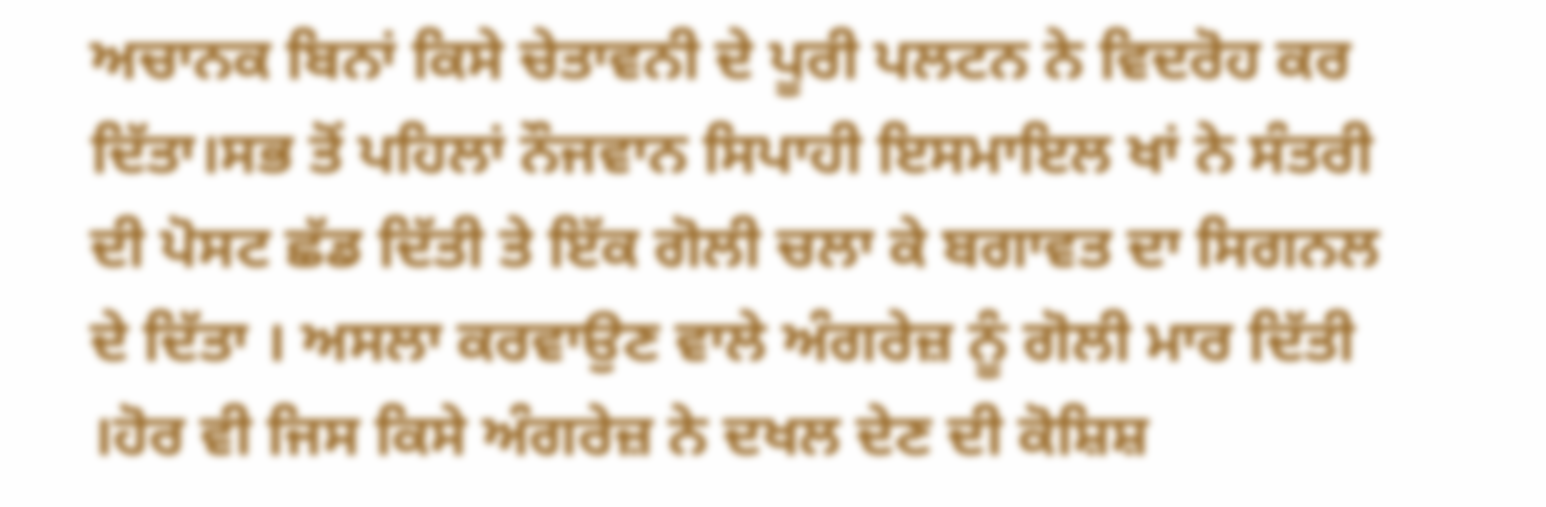ਅਚਾਨਕ ਬਿਨਾਂ ਕਿਸੇ ਚੇਤਾਵਨੀ ਦੇ ਪੂਰੀ ਪਲਟਨ ਨੇ ਵਿਦਰੋਹ ਕਰ ਦਿੱਤਾ।ਸਭ ਤੋਂ ਪਹਿਲਾਂ ਨੌਜਵਾਨ ਸਿਪਾਹੀ ਇਸਮਾਇਲ ਖਾਂ ਨੇ ਸੰਤਰੀ ਦੀ ਪੋਸਟ ਛੱਡ ਦਿੱਤੀ ਤੇ ਇੱਕ ਗੋਲੀ ਚਲਾ ਕੇ ਬਗਾਵਤ ਦਾ ਸਿਗਨਲ ਦੇ ਦਿੱਤਾ । ਅਸਲਾ ਕਰਵਾਉਣ ਵਾਲੇ ਅੰਗਰੇਜ਼ ਨੂੰ ਗੋਲੀ ਮਾਰ ਦਿੱਤੀ ।ਹੋਰ ਵੀ ਜਿਸ ਕਿਸੇ ਅੰਗਰੇਜ਼ ਨੇ ਦਖਲ ਦੇਣ ਦੀ ਕੋਸ਼ਿਸ਼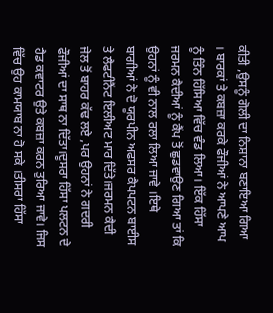ਕੀਤੀ ,ਉਸਨੂੰ ਗੋਲੀ ਦਾ ਨਿਸ਼ਾਨਾ ਬਣਾਇਆ ਗਿਆ । ਬਾਰਕਾਂ ਤੇ ਕਬਜ਼ਾ ਕਰਕੇ ਫੌਜੀਆਂ ਨੇ ਆਪਣੇ ਆਪ ਨੂੰ ਤਿੰਨ ਹਿੱਸਿਆ ਵਿੱਚ ਵੰਡ ਲਿਆ। ਇੱਕ ਹਿੱਸਾ ਜਰਮਨ ਕੈਦੀਆਂ ਨੂੰ ਕੈਂਪ ਤੋਂ ਛੁਡਵਾਉਣ ਗਿਆ ਤਾਂ ਕਿ ਉਹਨਾਂ ਨੂੰ ਵੀ ਨਾਲ ਰਲਾ ਲਿਆ ਜਾਵੇ ।ਇਥੇ ਬਾਗੀਆਂ ਨੇ ਦੋ ਯੂਰਪੀਨ ਅਫਸਰ ਕੈਪਪਟਨ ਬਾਈਸ ਤੇ ਲੈਫਟੀਨੈਂਟ ਇਲੀਅਟ ਮਾਰ ਦਿੱਤੇ।ਜਰਮਨ ਕੈਦੀ ਜੇਲ ਤੋਂ ਬਾਹਰ ਕੱਢ ਲਏ ,ਪਰ ਉਹਨਾਂ ਨੇ ਗਦਰੀ ਫੌਜੀਆਂ ਦਾ ਸਾਥ ਨਾ ਦਿੱਤਾ।ਦੂਸਰਾ ਹਿੱਸਾ ਪਲਟਨ ਦੇ ਹੈਡ ਕਵਾਟਰ ਉਤੇ ਕਬਜ਼ਾ ਕਰਨ ਤੁਰਿਆ ਜਾਵੇ। ਜਿਸ ਵਿੱਚ ਉਹ ਕਾਮਯਾਬ ਨਾ ਹੋ ਸਕੇ ।ਤੀਸਰਾ ਹਿੱਸਾ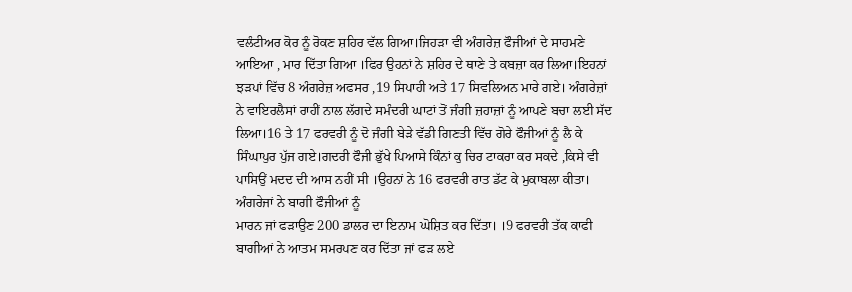ਵਲੰਟੀਅਰ ਕੋਰ ਨੂੰ ਰੋਕਣ ਸ਼ਹਿਰ ਵੱਲ ਗਿਆ।ਜਿਹੜਾ ਵੀ ਅੰਗਰੇਜ਼ ਫੌਜੀਆਂ ਦੇ ਸਾਹਮਣੇ ਆਇਆ , ਮਾਰ ਦਿੱਤਾ ਗਿਆ ।ਫਿਰ ਉਹਨਾਂ ਨੇ ਸ਼ਹਿਰ ਦੇ ਥਾਣੇ ਤੇ ਕਬਜ਼ਾ ਕਰ ਲਿਆ।ਇਹਨਾਂ ਝੜਪਾਂ ਵਿੱਚ 8 ਅੰਗਰੇਜ਼ ਅਫਸਰ ,19 ਸਿਪਾਹੀ ਅਤੇ 17 ਸਿਵਲਿਅਨ ਮਾਰੇ ਗਏ। ਅੰਗਰੇਜ਼ਾਂ ਨੇ ਵਾਇਰਲੈਸਾਂ ਰਾਹੀਂ ਨਾਲ ਲੱਗਦੇ ਸਮੰਦਰੀ ਘਾਟਾਂ ਤੋਂ ਜੰਗੀ ਜ਼ਹਾਜ਼ਾਂ ਨੂੰ ਆਪਣੇ ਬਚਾ ਲਈ ਸੱਦ ਲਿਆ।16 ਤੇ 17 ਫਰਵਰੀ ਨੂੰ ਦੋ ਜੰਗੀ ਬੇੜੇ ਵੱਡੀ ਗਿਣਤੀ ਵਿੱਚ ਗੋਰੇ ਫੌਜੀਆਂ ਨੂੰ ਲੈ ਕੇ ਸਿੰਘਾਪੁਰ ਪੁੱਜ ਗਏ।ਗਦਰੀ ਫੌਜੀ ਭੁੱਖੇ ਪਿਆਸੇ ਕਿੰਨਾਂ ਕੁ ਚਿਰ ਟਾਕਰਾ ਕਰ ਸਕਦੇ ,ਕਿਸੇ ਵੀ ਪਾਸਿਉਂ ਮਦਦ ਦੀ ਆਸ ਨਹੀਂ ਸੀ ।ਉਹਨਾਂ ਨੇ 16 ਫਰਵਰੀ ਰਾਤ ਡੱਟ ਕੇ ਮੁਕਾਬਲਾ ਕੀਤਾ। ਅੰਗਰੇਜਾਂ ਨੇ ਬਾਗੀ ਫੌਜੀਆਂ ਨੂੰ
ਮਾਰਨ ਜਾਂ ਫੜਾਉਣ 200 ਡਾਲਰ ਦਾ ਇਨਾਮ ਘੋਸ਼ਿਤ ਕਰ ਦਿੱਤਾ। ।9 ਫਰਵਰੀ ਤੱਕ ਕਾਫੀ ਬਾਗੀਆਂ ਨੇ ਆਤਮ ਸਮਰਪਣ ਕਰ ਦਿੱਤਾ ਜਾਂ ਫੜ ਲਏ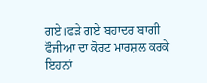ਗਏ।ਫੜੇ ਗਏ ਬਹਾਦਰ ਬਾਗੀ ਫੌਜੀਆ ਦਾ ਕੋਰਟ ਮਾਰਸ਼ਲ ਕਰਕੇ ਇਹਨਾਂ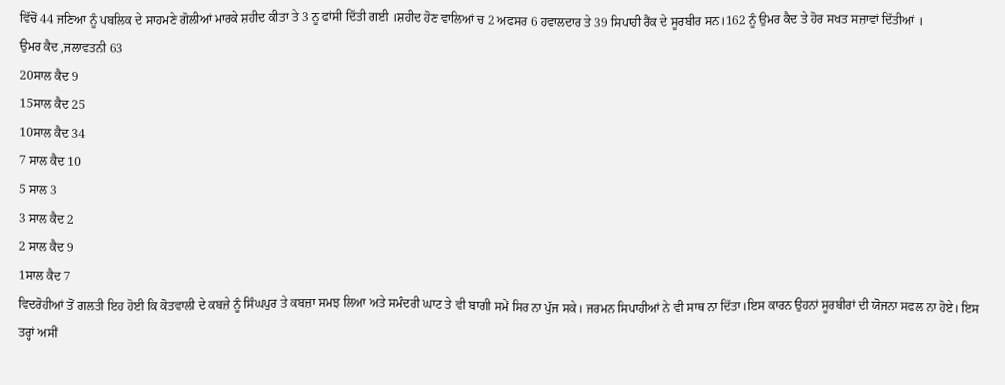ਵਿੱਚੋਂ 44 ਜਣਿਆ ਨੂੰ ਪਬਲਿਕ ਦੇ ਸਾਹਮਣੇ ਗੋਲੀਆਂ ਮਾਰਕੇ ਸ਼ਹੀਦ ਕੀਤਾ ਤੇ 3 ਨੂ ਫਾਂਸੀ ਦਿੱਤੀ ਗਈ ।ਸ਼ਹੀਦ ਹੋਣ ਵਾਲਿਆਂ ਚ 2 ਅਫਸਰ 6 ਹਵਾਲਦਾਰ ਤੇ 39 ਸਿਪਾਹੀ ਰੈਂਕ ਦੇ ਸੂਰਬੀਰ ਸਨ।162 ਨੂੰ ਉਮਰ ਕੈਦ ਤੇ ਹੋਰ ਸਖਤ ਸਜ਼ਾਵਾਂ ਦਿੱਤੀਆਂ ।
ਉਮਰ ਕੈਦ ,ਜਲਾਵਤਨੀ 63
20ਸਾਲ ਕੈਦ 9
15ਸਾਲ ਕੈਦ 25
10ਸਾਲ ਕੈਦ 34
7 ਸਾਲ ਕੈਦ 10
5 ਸਾਲ 3
3 ਸਾਲ ਕੈਦ 2
2 ਸਾਲ ਕੈਦ 9
1ਸਾਲ ਕੈਦ 7
ਵਿਦਰੋਹੀਆਂ ਤੋਂ ਗਲਤੀ ਇਹ ਹੋਈ ਕਿ ਕੋਤਵਾਲੀ ਦੇ ਕਬਜ਼ੇ ਨੂੰ ਸਿੰਘਪੁਰ ਤੇ ਕਬਜ਼ਾ ਸਮਝ ਲਿਆ ਅਤੇ ਸਮੰਦਰੀ ਘਾਟ ਤੇ ਵੀ ਬਾਗੀ ਸਮੇਂ ਸਿਰ ਨਾ ਪੁੱਜ ਸਕੇ। ਜਰਮਨ ਸਿਪਾਹੀਆਂ ਨੇ ਵੀ ਸਾਥ ਨਾ ਦਿੱਤਾ।ਇਸ ਕਾਰਨ ਉਹਨਾਂ ਸੂਰਬੀਰਾਂ ਦੀ ਯੋਜਨਾ ਸਫਲ ਨਾ ਹੋਏ। ਇਸ ਤਰ੍ਹਾਂ ਅਸੀਂ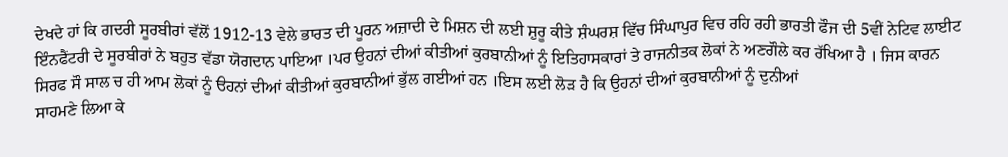ਦੇਖਦੇ ਹਾਂ ਕਿ ਗਦਰੀ ਸੂਰਬੀਰਾਂ ਵੱਲੋਂ 1912-13 ਵੇਲੇ ਭਾਰਤ ਦੀ ਪੂਰਨ ਅਜ਼ਾਦੀ ਦੇ ਮਿਸ਼ਨ ਦੀ ਲਈ ਸ਼ੁਰੂ ਕੀਤੇ ਸ਼ੰਘਰਸ਼ ਵਿੱਚ ਸਿੰਘਾਪੁਰ ਵਿਚ ਰਹਿ ਰਹੀ ਭਾਰਤੀ ਫੌਜ ਦੀ 5ਵੀਂ ਨੇਟਿਵ ਲਾਈਟ ਇੰਨਫੈਂਟਰੀ ਦੇ ਸੂਰਬੀਰਾਂ ਨੇ ਬਹੁਤ ਵੱਡਾ ਯੋਗਦਾਨ ਪਾਇਆ ।ਪਰ ਉਹਨਾਂ ਦੀਆਂ ਕੀਤੀਆਂ ਕੁਰਬਾਨੀਆਂ ਨੂੰ ਇਤਿਹਾਸਕਾਰਾਂ ਤੇ ਰਾਜਨੀਤਕ ਲੋਕਾਂ ਨੇ ਅਣਗੌਲੇ ਕਰ ਰੱਖਿਆ ਹੈ । ਜਿਸ ਕਾਰਨ ਸਿਰਫ ਸੌ ਸਾਲ ਚ ਹੀ ਆਮ ਲੋਕਾਂ ਨੂੰ ੳਹਨਾਂ ਦੀਆਂ ਕੀਤੀਆਂ ਕੁਰਬਾਨੀਆਂ ਭੁੱਲ ਗਈਆਂ ਹਨ ।ਇਸ ਲਈ ਲੋੜ ਹੈ ਕਿ ਉਹਨਾਂ ਦੀਆਂ ਕੁਰਬਾਨੀਆਂ ਨੂੰ ਦੁਨੀਆਂ
ਸਾਹਮਣੇ ਲਿਆ ਕੇ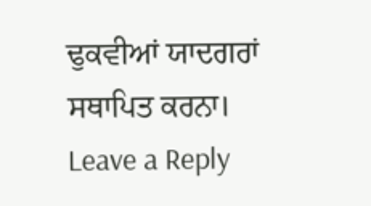ਢੁਕਵੀਆਂ ਯਾਦਗਰਾਂ ਸਥਾਪਿਤ ਕਰਨਾ।
Leave a Reply